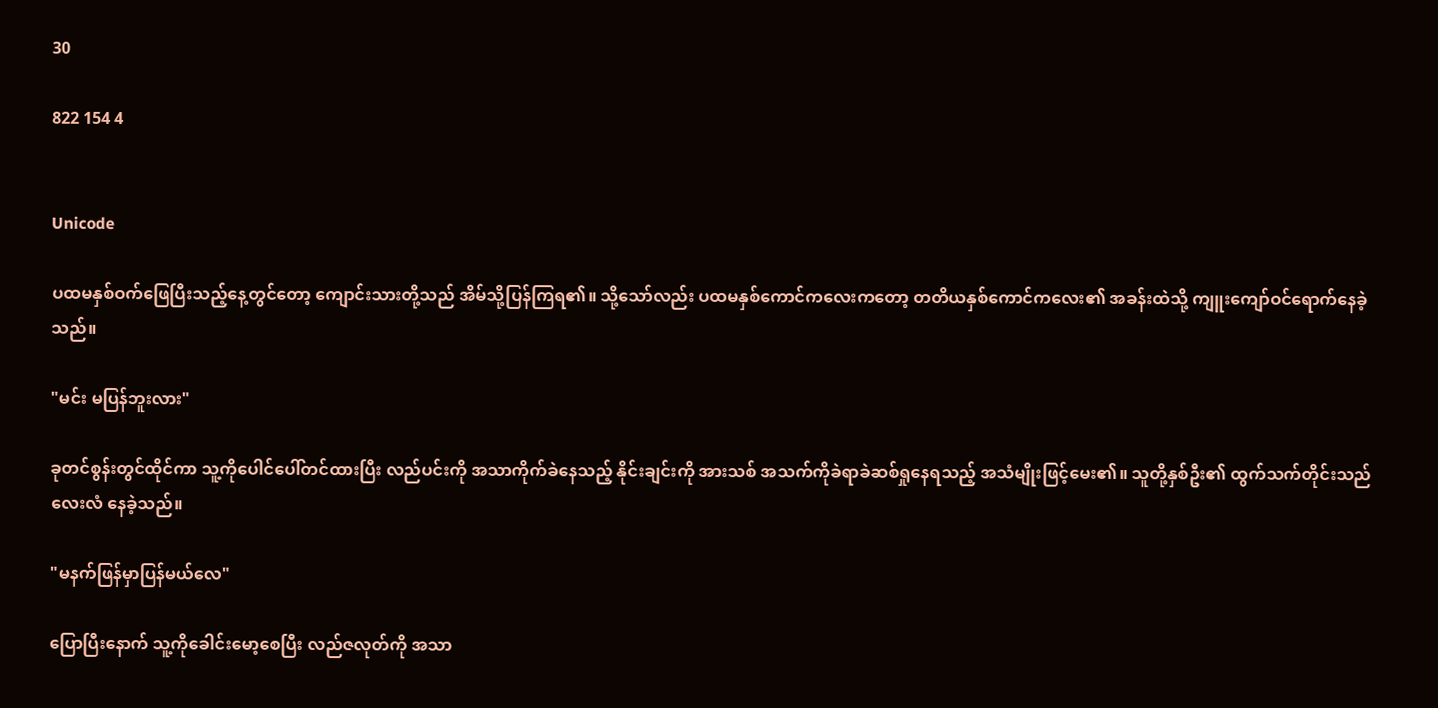30

822 154 4


Unicode

ပထမနှစ်ဝက်ဖြေပြီးသည့်နေ့တွင်တော့ ကျောင်းသားတို့သည် အိမ်သို့ပြန်ကြရ၏။ သို့သော်လည်း ပထမနှစ်ကောင်ကလေးကတော့ တတိယနှစ်ကောင်ကလေး၏ အခန်းထဲသို့ ကျူးကျော်ဝင်ရောက်နေခဲ့သည်။

"မင်း မပြန်ဘူးလား"

ခုတင်စွန်းတွင်ထိုင်ကာ သူ့ကိုပေါင်ပေါ်တင်ထားပြီး လည်ပင်းကို အသာကိုက်ခဲနေသည့် နိုင်းချင်းကို အားသစ် အသက်ကိုခဲရာခဲဆစ်ရှုနေရသည့် အသံမျိုးဖြင့်မေး၏။ သူတို့နှစ်ဦး၏ ထွက်သက်တိုင်းသည် လေးလံ နေခဲ့သည်။

"မနက်ဖြန်မှာပြန်မယ်လေ"

ပြောပြီးနောက် သူ့ကိုခေါင်းမော့စေပြီး လည်ဇလုတ်ကို အသာ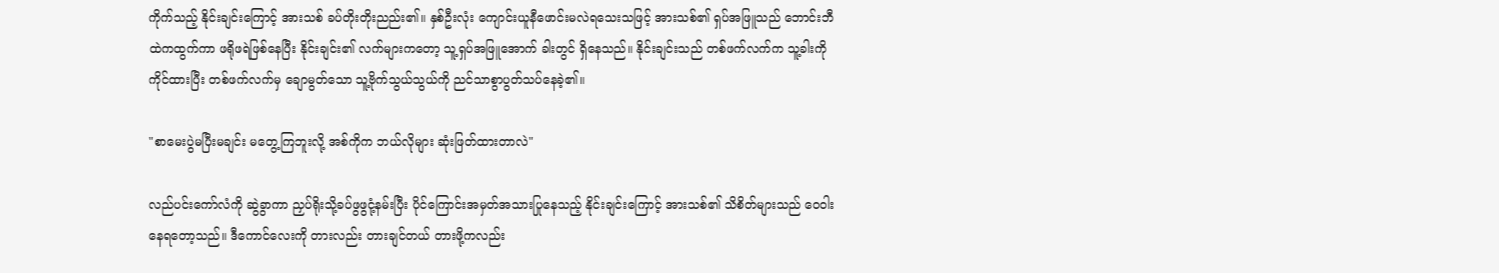ကိုက်သည့် နိုင်းချင်းကြောင့် အားသစ် ခပ်တိုးတိုးညည်း၏။ နှစ်ဦးလုံး ကျောင်းယူနီဖောင်းမလဲရသေးသဖြင့် အားသစ်၏ ရှပ်အဖြူသည် ဘောင်းဘီ ထဲကထွက်ကာ ဖရိုဖရဲဖြစ်နေပြီး နိုင်းချင်း၏ လက်များကတော့ သူ့ရှပ်အဖြူအောက် ခါးတွင် ရှိနေသည်။ နိုင်းချင်းသည် တစ်ဖက်လက်က သူ့ခါးကိုကိုင်ထားပြီး တစ်ဖက်လက်မှ ချောမွတ်သော သူ့ဗိုက်သွယ်သွယ်ကို ညင်သာစွာပွတ်သပ်နေခဲ့၏။

"စာမေးပွဲမပြီးမချင်း မတွေ့ကြဘူးလို့ အစ်ကိုက ဘယ်လိုများ ဆုံးဖြတ်ထားတာလဲ"

လည်ပင်းကော်လံကို ဆွဲခွာကာ ညှပ်ရိုးသို့ခပ်ဖွဖွငုံ့နမ်းပြီး ပိုင်ကြောင်းအမှတ်အသားပြုနေသည့် နိုင်းချင်းကြောင့် အားသစ်၏ သိစိတ်များသည် ဝေဝါးနေရတော့သည်။ ဒီကောင်လေးကို တားလည်း တားချင်တယ် တားဖို့ကလည်း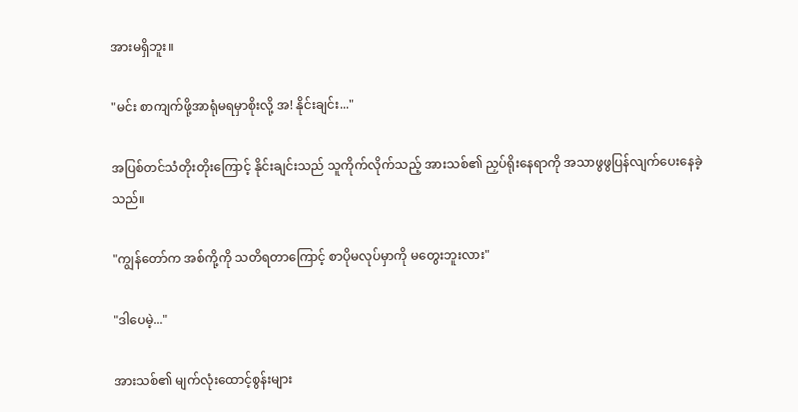အားမရှိဘူး။

"မင်း စာကျက်ဖို့အာရုံမရမှာစိုးလို့ အ! နိုင်းချင်း..."

အပြစ်တင်သံတိုးတိုးကြောင့် နိုင်းချင်းသည် သူကိုက်လိုက်သည့် အားသစ်၏ ညှပ်ရိုးနေရာကို အသာဖွဖွပြန်လျက်ပေးနေခဲ့သည်။

"ကျွန်တော်က အစ်ကို့ကို သတိရတာကြောင့် စာပိုမလုပ်မှာကို မတွေးဘူးလား"

"ဒါပေမဲ့..."

အားသစ်၏ မျက်လုံးထောင့်စွန်းများ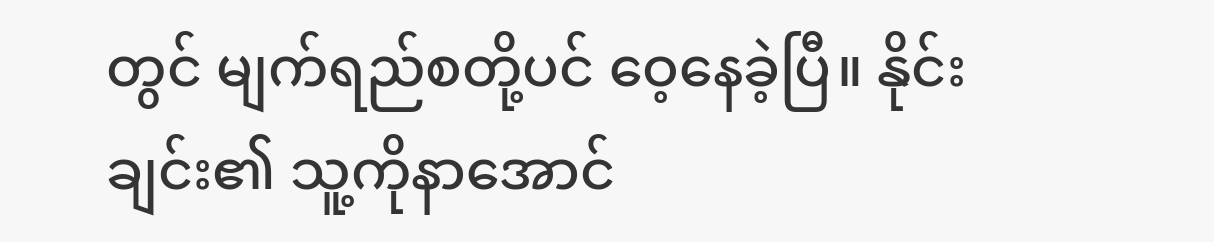တွင် မျက်ရည်စတို့ပင် ဝေ့နေခဲ့ပြီ။ နိုင်းချင်း၏ သူ့ကိုနာအောင်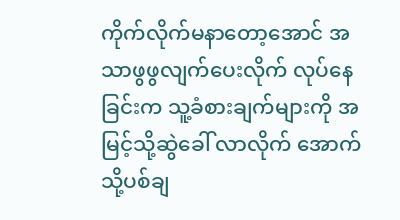ကိုက်လိုက်မနာတော့အောင် အသာဖွဖွလျက်ပေးလိုက် လုပ်နေခြင်းက သူ့ခံစားချက်များကို အမြင့်သို့ဆွဲခေါ် လာလိုက် အောက်သို့ပစ်ချ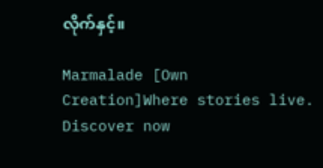လိုက်နှင့်။

Marmalade [Own Creation]Where stories live. Discover now